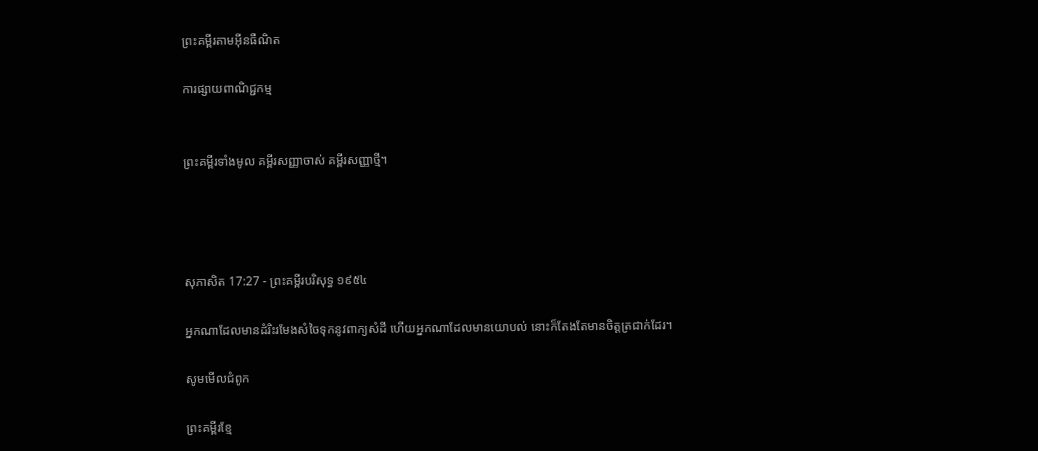ព្រះគម្ពីរតាមអ៊ីនធឺណិត

ការផ្សាយពាណិជ្ជកម្ម


ព្រះគម្ពីរទាំងមូល គម្ពីរសញ្ញាចាស់ គម្ពីរសញ្ញាថ្មី។




សុភា‌សិត 17:27 - ព្រះគម្ពីរបរិសុទ្ធ ១៩៥៤

អ្នកណាដែលមានដំរិះរមែងសំចៃទុកនូវពាក្យសំដី ហើយអ្នកណាដែលមានយោបល់ នោះក៏តែង‌តែមានចិត្តត្រជាក់ដែរ។

សូមមើលជំពូក

ព្រះគម្ពីរខ្មែ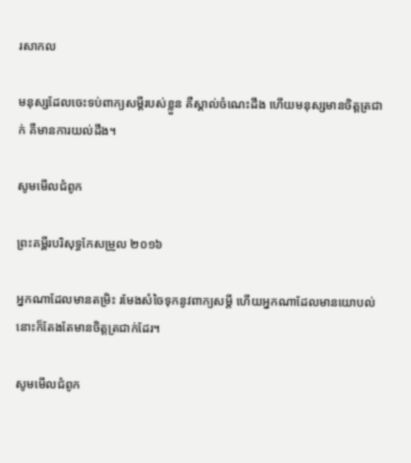រសាកល

មនុស្សដែលចេះទប់ពាក្យសម្ដីរបស់ខ្លួន គឺស្គាល់ចំណេះដឹង ហើយមនុស្សមានចិត្តត្រជាក់ គឺមានការយល់ដឹង។

សូមមើលជំពូក

ព្រះគម្ពីរបរិសុទ្ធកែសម្រួល ២០១៦

អ្នកណាដែលមានតម្រិះ រមែងសំចៃទុកនូវពាក្យសម្ដី ហើយអ្នកណាដែលមានយោបល់ នោះក៏តែងតែមានចិត្តត្រជាក់ដែរ។

សូមមើលជំពូក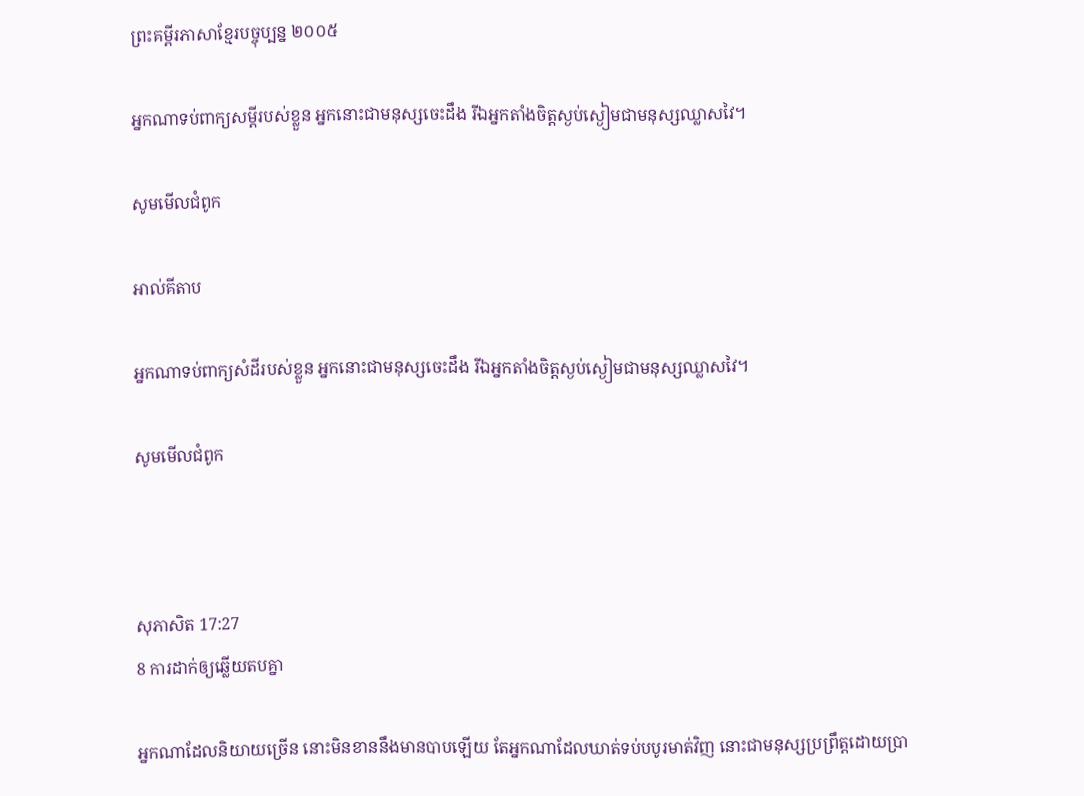ព្រះគម្ពីរភាសាខ្មែរបច្ចុប្បន្ន ២០០៥

អ្នកណាទប់ពាក្យសម្ដីរបស់ខ្លួន អ្នកនោះជាមនុស្សចេះដឹង រីឯអ្នកតាំងចិត្តស្ងប់‌ស្ងៀមជាមនុស្សឈ្លាស‌វៃ។

សូមមើលជំពូក

អាល់គីតាប

អ្នកណាទប់ពាក្យសំដីរបស់ខ្លួន អ្នកនោះជាមនុស្សចេះដឹង រីឯអ្នកតាំងចិត្តស្ងប់‌ស្ងៀមជាមនុស្សឈ្លាស‌វៃ។

សូមមើលជំពូក



សុភា‌សិត 17:27
8 ការដាក់ឲ្យឆ្លើយតបគ្នា

អ្នកណាដែលនិយាយច្រើន នោះមិនខាននឹងមានបាបឡើយ តែអ្នកណាដែលឃាត់ទប់បបូរមាត់វិញ នោះជាមនុស្សប្រព្រឹត្តដោយប្រា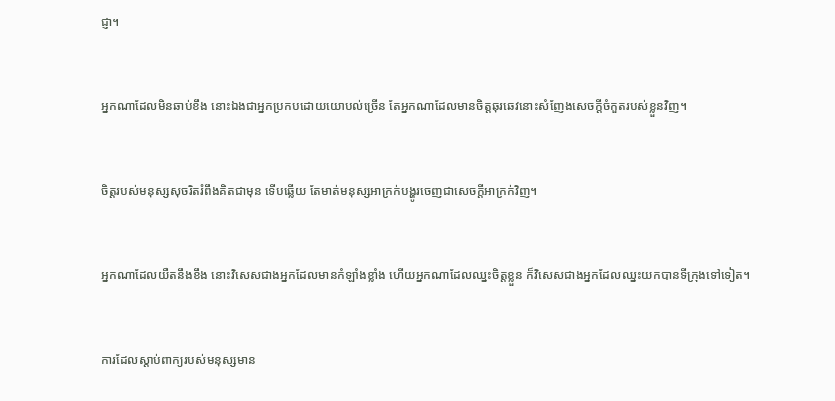ជ្ញា។


អ្នកណាដែលមិនឆាប់ខឹង នោះឯងជាអ្នកប្រកបដោយយោបល់ច្រើន តែអ្នកណាដែលមានចិត្តឆុរ‌ឆេវនោះសំញែងសេចក្ដីចំកួតរបស់ខ្លួនវិញ។


ចិត្តរបស់មនុស្សសុចរិតរំពឹងគិតជាមុន ទើបឆ្លើយ តែមាត់មនុស្សអាក្រក់បង្ហូរចេញជាសេចក្ដីអាក្រក់វិញ។


អ្នកណាដែលយឺតនឹងខឹង នោះវិសេសជាងអ្នកដែលមានកំឡាំងខ្លាំង ហើយអ្នកណាដែលឈ្នះចិត្តខ្លួន ក៏វិសេសជាងអ្នកដែលឈ្នះយកបានទីក្រុងទៅទៀត។


ការដែលស្តាប់ពាក្យរបស់មនុស្សមាន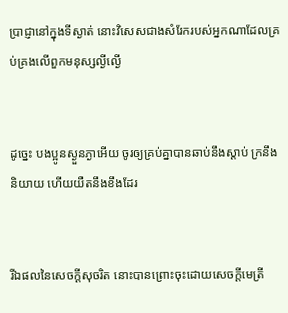ប្រាជ្ញានៅក្នុងទីស្ងាត់ នោះវិសេសជាងសំរែករបស់អ្នកណាដែលគ្រប់‌គ្រងលើពួកមនុស្សល្ងី‌ល្ងើ


ដូច្នេះ បងប្អូនស្ងួន‌ភ្ងាអើយ ចូរឲ្យគ្រប់គ្នាបានឆាប់នឹងស្តាប់ ក្រនឹងនិយាយ ហើយយឺតនឹងខឹងដែរ


រីឯផលនៃសេចក្ដីសុចរិត នោះបានព្រោះចុះដោយសេចក្ដីមេត្រី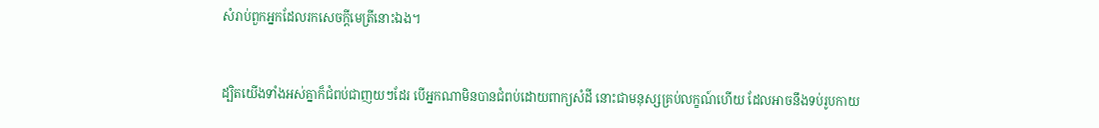សំរាប់ពួកអ្នកដែលរកសេចក្ដីមេត្រីនោះឯង។


ដ្បិតយើងទាំងអស់គ្នាក៏ជំពប់ជាញយៗដែរ បើអ្នកណាមិនបានជំពប់ដោយពាក្យសំដី នោះជាមនុស្សគ្រប់លក្ខណ៍ហើយ ដែលអាចនឹងទប់រូប‌កាយ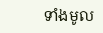ទាំងមូល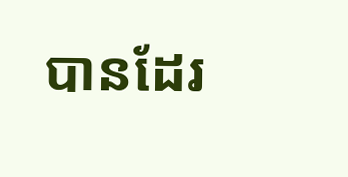បានដែរ